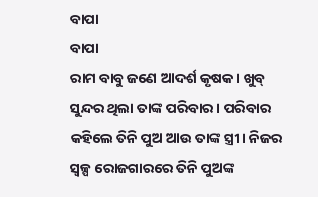ବାପା
ବାପା
ରାମ ବାବୁ ଜଣେ ଆଦର୍ଶ କୃଷକ। ଖୁବ୍ ସୁନ୍ଦର ଥିଲା ତାଙ୍କ ପରିବାର। ପରିବାର କହିଲେ ତିନି ପୁଅ ଆଉ ତାଙ୍କ ସ୍ତ୍ରୀ। ନିଜର ସ୍ବଳ୍ପ ରୋଜଗାରରେ ତିନି ପୁଅଙ୍କ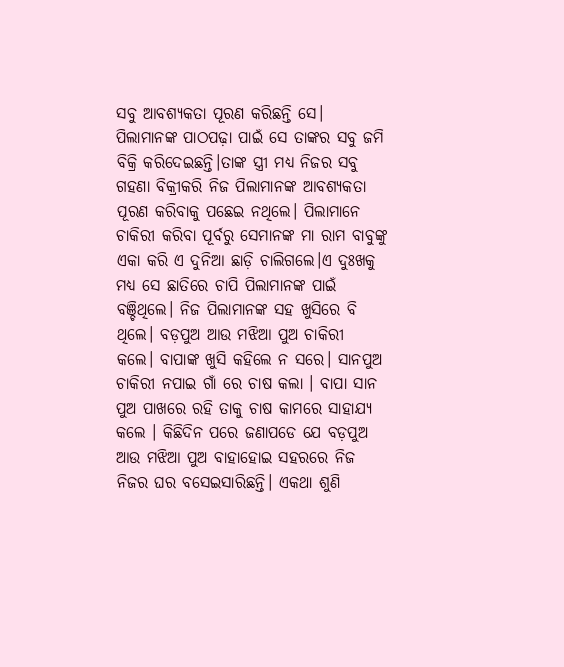ସବୁ ଆବଶ୍ୟକତା ପୂରଣ କରିଛନ୍ତି ସେ। ପିଲାମାନଙ୍କ ପାଠପଢ଼ା ପାଇଁ ସେ ତାଙ୍କର ସବୁ ଜମି ବିକ୍ରି କରିଦେଇଛନ୍ତି।ତାଙ୍କ ସ୍ତ୍ରୀ ମଧ୍ୟ ନିଜର ସବୁ ଗହଣା ବିକ୍ରୀକରି ନିଜ ପିଲାମାନଙ୍କ ଆବଶ୍ୟକତା ପୂରଣ କରିବାକୁ ପଛେଇ ନଥିଲେ। ପିଲାମାନେ ଚାକିରୀ କରିବା ପୂର୍ବରୁ ସେମାନଙ୍କ ମା ରାମ ବାବୁଙ୍କୁ ଏକା କରି ଏ ଦୁନିଆ ଛାଡ଼ି ଚାଲିଗଲେ।ଏ ଦୁଃଖକୁ ମଧ୍ୟ ସେ ଛାତିରେ ଚାପି ପିଲାମାନଙ୍କ ପାଇଁ ବଞ୍ଚିଥିଲେ। ନିଜ ପିଲାମାନଙ୍କ ସହ ଖୁସିରେ ବି ଥିଲେ। ବଡ଼ପୁଅ ଆଉ ମଝିଆ ପୁଅ ଚାକିରୀ କଲେ। ବାପାଙ୍କ ଖୁସି କହିଲେ ନ ସରେ। ସାନପୁଅ ଚାକିରୀ ନପାଇ ଗାଁ ରେ ଚାଷ କଲା । ବାପା ସାନ ପୁଅ ପାଖରେ ରହି ତାକୁ ଚାଷ କାମରେ ସାହାଯ୍ୟ କଲେ । କିଛିଦିନ ପରେ ଜଣାପଡେ ଯେ ବଡ଼ପୁଅ ଆଉ ମଝିଆ ପୁଅ ବାହାହୋଇ ସହରରେ ନିଜ ନିଜର ଘର ବସେଇସାରିଛନ୍ତି। ଏକଥା ଶୁଣି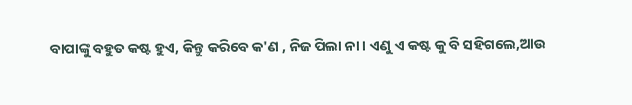ବାପାଙ୍କୁ ବହୁତ କଷ୍ଟ ହୁଏ, କିନ୍ତୁ କରିବେ କ'ଣ , ନିଜ ପିଲା ନା। ଏଣୁ ଏ କଷ୍ଟ କୁ ବି ସହିଗଲେ,ଆଉ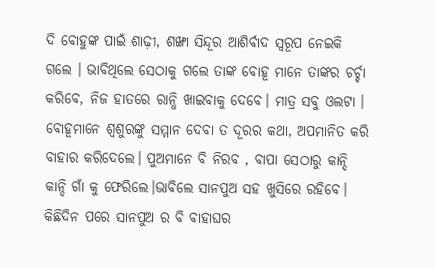ଦି ବୋହୁଙ୍କ ପାଇଁ ଶାଢ଼ୀ, ଶଙ୍ଖା ସିନ୍ଦୂର ଆଶିର୍ବାଦ ସ୍ବରୂପ ନେଇକି ଗଲେ । ଭାବିଥିଲେ ସେଠାକୁ ଗଲେ ତାଙ୍କ ବୋହୂ ମାନେ ତାଙ୍କର ଚର୍ଚ୍ଚା କରିବେ, ନିଜ ହାତରେ ରାନ୍ଧି ଖାଇବାକୁ ଦେବେ। ମାତ୍ର ସବୁ ଓଲଟା । ବୋହୂମାନେ ଶ୍ଵଶୁରଙ୍କୁ ସମ୍ମାନ ଦେବା ତ ଦୂରର କଥା, ଅପମାନିତ କରି ବାହାର କରିଦେଲେ। ପୁଅମାନେ ବି ନିରବ , ବାପା ସେଠାରୁ କାନ୍ଦି କାନ୍ଦି ଗାଁ କୁ ଫେରିଲେ।ଭାବିଲେ ସାନପୁଅ ସହ ଖୁସିରେ ରହିବେ। କିଛିଦିନ ପରେ ସାନପୁଅ ର ବି ବାହାଘର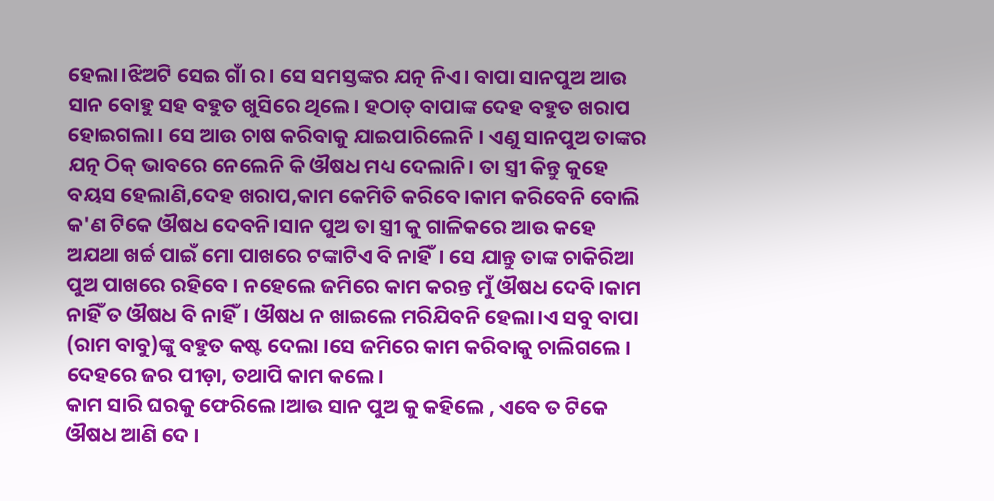ହେଲା।ଝିଅଟି ସେଇ ଗାଁ ର। ସେ ସମସ୍ତଙ୍କର ଯତ୍ନ ନିଏ। ବାପା ସାନପୁଅ ଆଉ ସାନ ବୋହୁ ସହ ବହୁତ ଖୁସିରେ ଥିଲେ। ହଠାତ୍ ବାପାଙ୍କ ଦେହ ବହୁତ ଖରାପ ହୋଇଗଲା। ସେ ଆଉ ଚାଷ କରିବାକୁ ଯାଇପାରିଲେନି । ଏଣୁ ସାନପୁଅ ତାଙ୍କର ଯତ୍ନ ଠିକ୍ ଭାବରେ ନେଲେନି କି ଔଷଧ ମଧ୍ୟ ଦେଲାନି। ତା ସ୍ତ୍ରୀ କିନ୍ତୁ କୁହେ ବୟସ ହେଲାଣି,ଦେହ ଖରାପ,କାମ କେମିତି କରିବେ।କାମ କରିବେନି ବୋଲି କ'ଣ ଟିକେ ଔଷଧ ଦେବନି।ସାନ ପୁଅ ତା ସ୍ତ୍ରୀ କୁ ଗାଳିକରେ ଆଉ କହେ ଅଯଥା ଖର୍ଚ୍ଚ ପାଇଁ ମୋ ପାଖରେ ଟଙ୍କାଟିଏ ବି ନାହିଁ। ସେ ଯାନ୍ତୁ ତାଙ୍କ ଚାକିରିଆ ପୁଅ ପାଖରେ ରହିବେ । ନହେଲେ ଜମିରେ କାମ କରନ୍ତ ମୁଁ ଔଷଧ ଦେବି।କାମ ନାହିଁ ତ ଔଷଧ ବି ନାହିଁ। ଔଷଧ ନ ଖାଇଲେ ମରିଯିବନି ହେଲା।ଏ ସବୁ ବାପା (ରାମ ବାବୁ)ଙ୍କୁ ବହୁତ କଷ୍ଟ ଦେଲା ।ସେ ଜମିରେ କାମ କରିବାକୁ ଚାଲିଗଲେ । ଦେହରେ ଜର ପୀଡ଼ା, ତଥାପି କାମ କଲେ।
କାମ ସାରି ଘରକୁ ଫେରିଲେ।ଆଉ ସାନ ପୁଅ କୁ କହିଲେ , ଏବେ ତ ଟିକେ ଔଷଧ ଆଣି ଦେ ।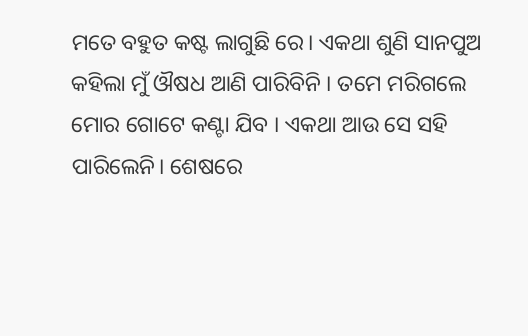ମତେ ବହୁତ କଷ୍ଟ ଲାଗୁଛି ରେ। ଏକଥା ଶୁଣି ସାନପୁଅ କହିଲା ମୁଁ ଔଷଧ ଆଣି ପାରିବିନି । ତମେ ମରିଗଲେ ମୋର ଗୋଟେ କଣ୍ଟା ଯିବ । ଏକଥା ଆଉ ସେ ସହି ପାରିଲେନି। ଶେଷରେ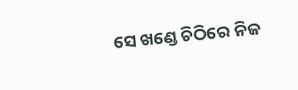ସେ ଖଣ୍ଡେ ଚିଠିରେ ନିଜ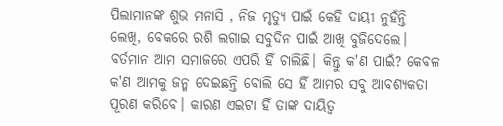ପିଲାମାନଙ୍କ ଶୁଭ ମନାସି , ନିଜ ମୃତ୍ୟୁ ପାଇଁ କେହି ଦାୟୀ ନୁହଁନ୍ତି ଲେଖି, ବେକରେ ରଶି ଲଗାଇ ସବୁଦିନ ପାଇଁ ଆଖି ବୁଜିଦେଲେ।
ବର୍ତମାନ ଆମ ସମାଜରେ ଏପରି ହିଁ ଚାଲିଛି। କିନ୍ତୁ କ'ଣ ପାଇଁ? କେବଳ କ'ଣ ଆମକୁ ଜନ୍ମ ଦେଇଛନ୍ତି ବୋଲି ସେ ହିଁ ଆମର ସବୁ ଆବଶ୍ୟକତା ପୂରଣ କରିବେ। କାରଣ ଏଇଟା ହିଁ ତାଙ୍କ ଦାୟିତ୍ଵ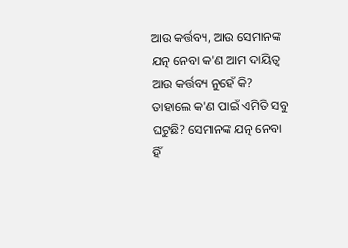ଆଉ କର୍ତ୍ତବ୍ୟ, ଆଉ ସେମାନଙ୍କ ଯତ୍ନ ନେବା କ'ଣ ଆମ ଦାୟିତ୍ଵ ଆଉ କର୍ତ୍ତବ୍ୟ ନୁହେଁ କି? ତାହାଲେ କ'ଣ ପାଇଁ ଏମିତି ସବୁ ଘଟୁଛି? ସେମାନଙ୍କ ଯତ୍ନ ନେବା ହିଁ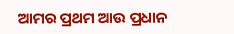ଆମର ପ୍ରଥମ ଆଉ ପ୍ରଧାନ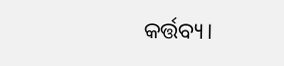କର୍ତ୍ତବ୍ୟ।